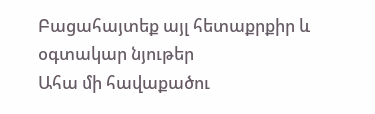Բացահայտեք այլ հետաքրքիր և օգտակար նյութեր
Ահա մի հավաքածու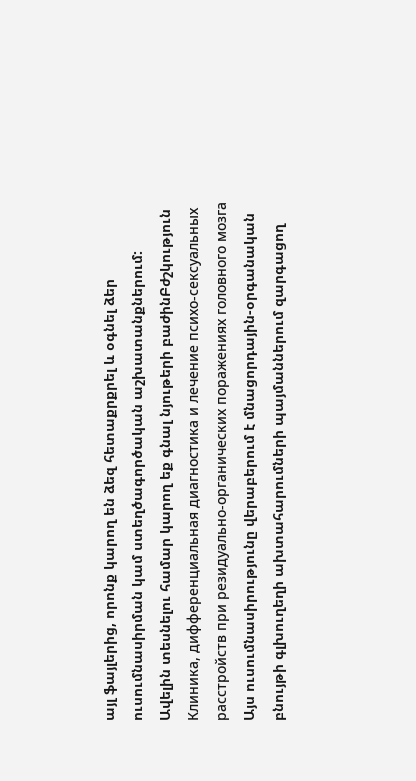այլ ֆայլերից, որոնք կարող են ձեզ հետաքրքրել և օգնել ձեր ուսումնասիրման կամ ստեղծագործական աշխատանքներում: Ավելին տեսնելու համար կարող եք գնալ նյութերի բաժինԲժշկություն
Клиника, дифференциальная диагностика и лечение психо-сексуальных расстройств при резидуально-органических поражениях головного мозга
Այս ուսումնասիրությունը վերաբերում է մնացորդային-օրգանական բնույթի գլխուղեղի ախտահարումների պայմաններում զարգացող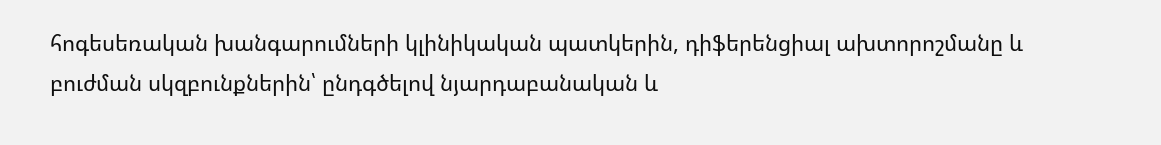հոգեսեռական խանգարումների կլինիկական պատկերին, դիֆերենցիալ ախտորոշմանը և բուժման սկզբունքներին՝ ընդգծելով նյարդաբանական և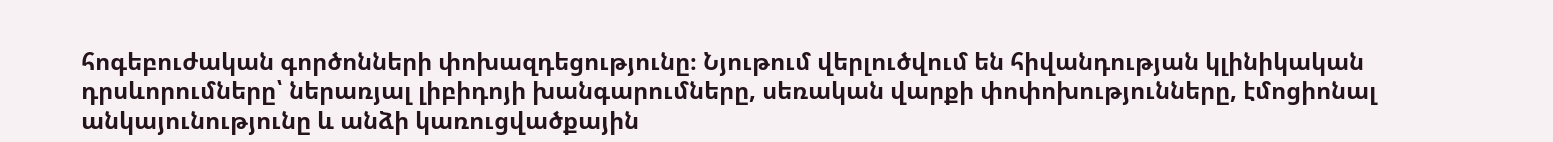հոգեբուժական գործոնների փոխազդեցությունը։ Նյութում վերլուծվում են հիվանդության կլինիկական դրսևորումները՝ ներառյալ լիբիդոյի խանգարումները, սեռական վարքի փոփոխությունները, էմոցիոնալ անկայունությունը և անձի կառուցվածքային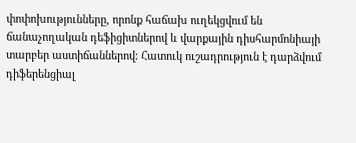փոփոխությունները, որոնք հաճախ ուղեկցվում են ճանաչողական դեֆիցիտներով և վարքային դիսհարմոնիայի տարբեր աստիճաններով։ Հատուկ ուշադրություն է դարձվում դիֆերենցիալ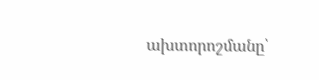ախտորոշմանը՝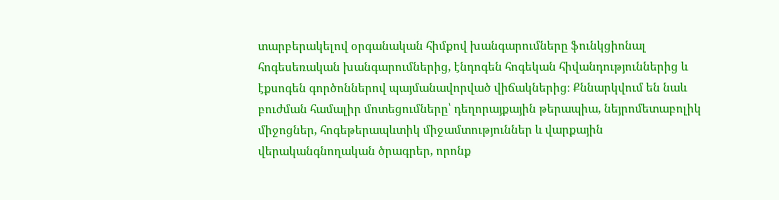տարբերակելով օրգանական հիմքով խանգարումները ֆունկցիոնալ հոգեսեռական խանգարումներից, էնդոգեն հոգեկան հիվանդություններից և էքսոգեն գործոններով պայմանավորված վիճակներից։ Քննարկվում են նաև բուժման համալիր մոտեցումները՝ դեղորայքային թերապիա, նեյրոմետաբոլիկ միջոցներ, հոգեթերապևտիկ միջամտություններ և վարքային վերականգնողական ծրագրեր, որոնք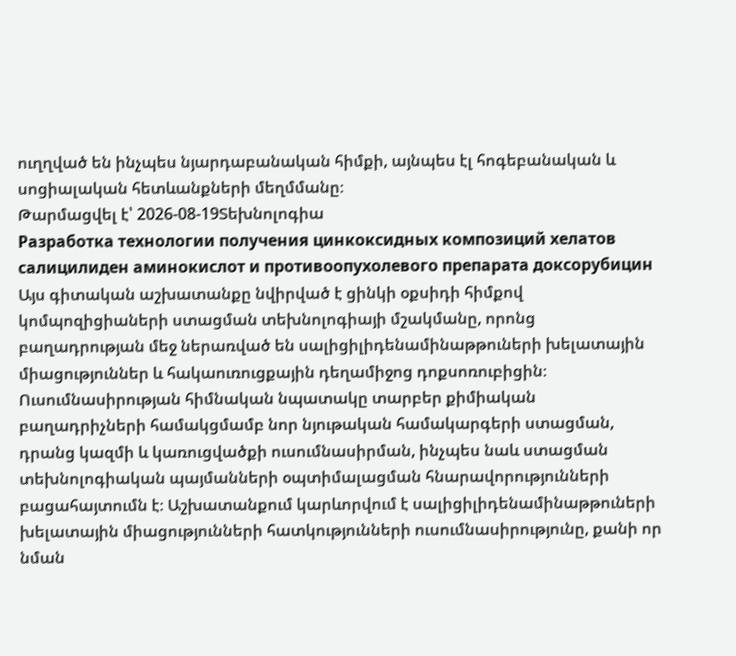ուղղված են ինչպես նյարդաբանական հիմքի, այնպես էլ հոգեբանական և սոցիալական հետևանքների մեղմմանը։
Թարմացվել է՝ 2026-08-19Տեխնոլոգիա
Разработка технологии получения цинкоксидных композиций хелатов салицилиден аминокислот и противоопухолевого препарата доксорубицин
Այս գիտական աշխատանքը նվիրված է ցինկի օքսիդի հիմքով կոմպոզիցիաների ստացման տեխնոլոգիայի մշակմանը, որոնց բաղադրության մեջ ներառված են սալիցիլիդենամինաթթուների խելատային միացություններ և հակաուռուցքային դեղամիջոց դոքսոռուբիցին։ Ուսումնասիրության հիմնական նպատակը տարբեր քիմիական բաղադրիչների համակցմամբ նոր նյութական համակարգերի ստացման, դրանց կազմի և կառուցվածքի ուսումնասիրման, ինչպես նաև ստացման տեխնոլոգիական պայմանների օպտիմալացման հնարավորությունների բացահայտումն է։ Աշխատանքում կարևորվում է սալիցիլիդենամինաթթուների խելատային միացությունների հատկությունների ուսումնասիրությունը, քանի որ նման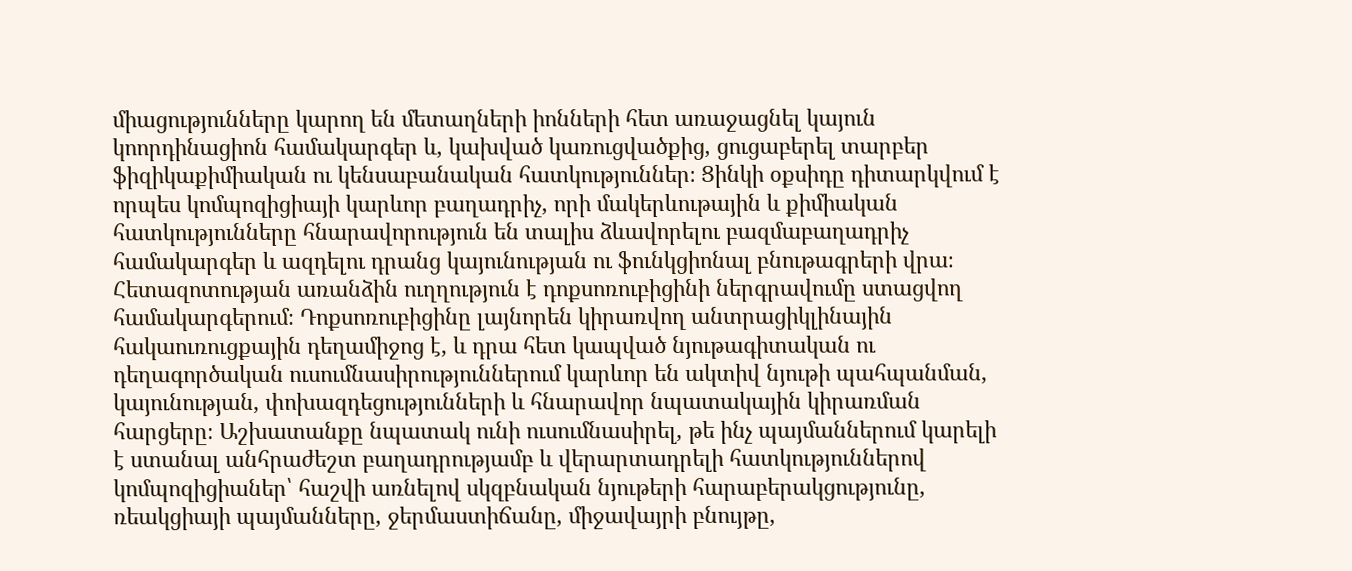միացությունները կարող են մետաղների իոնների հետ առաջացնել կայուն կոորդինացիոն համակարգեր և, կախված կառուցվածքից, ցուցաբերել տարբեր ֆիզիկաքիմիական ու կենսաբանական հատկություններ։ Ցինկի օքսիդը դիտարկվում է որպես կոմպոզիցիայի կարևոր բաղադրիչ, որի մակերևութային և քիմիական հատկությունները հնարավորություն են տալիս ձևավորելու բազմաբաղադրիչ համակարգեր և ազդելու դրանց կայունության ու ֆունկցիոնալ բնութագրերի վրա։ Հետազոտության առանձին ուղղություն է դոքսոռուբիցինի ներգրավումը ստացվող համակարգերում։ Դոքսոռուբիցինը լայնորեն կիրառվող անտրացիկլինային հակաուռուցքային դեղամիջոց է, և դրա հետ կապված նյութագիտական ու դեղագործական ուսումնասիրություններում կարևոր են ակտիվ նյութի պահպանման, կայունության, փոխազդեցությունների և հնարավոր նպատակային կիրառման հարցերը։ Աշխատանքը նպատակ ունի ուսումնասիրել, թե ինչ պայմաններում կարելի է ստանալ անհրաժեշտ բաղադրությամբ և վերարտադրելի հատկություններով կոմպոզիցիաներ՝ հաշվի առնելով սկզբնական նյութերի հարաբերակցությունը, ռեակցիայի պայմանները, ջերմաստիճանը, միջավայրի բնույթը,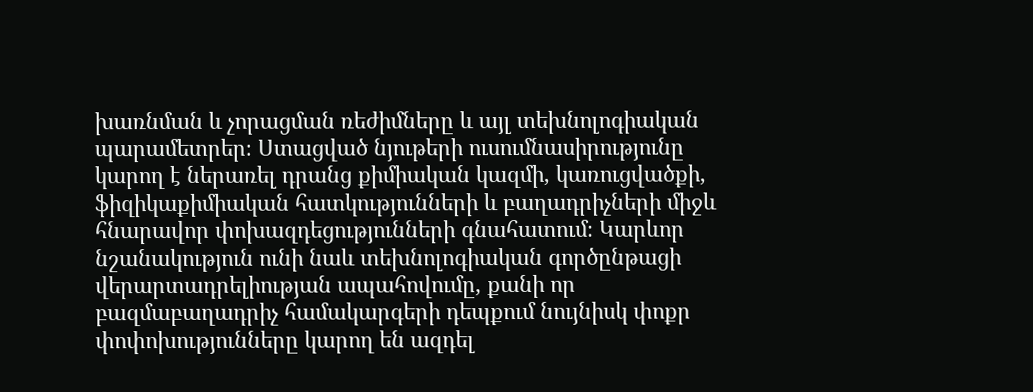խառնման և չորացման ռեժիմները և այլ տեխնոլոգիական պարամետրեր։ Ստացված նյութերի ուսումնասիրությունը կարող է ներառել դրանց քիմիական կազմի, կառուցվածքի, ֆիզիկաքիմիական հատկությունների և բաղադրիչների միջև հնարավոր փոխազդեցությունների գնահատում։ Կարևոր նշանակություն ունի նաև տեխնոլոգիական գործընթացի վերարտադրելիության ապահովումը, քանի որ բազմաբաղադրիչ համակարգերի դեպքում նույնիսկ փոքր փոփոխությունները կարող են ազդել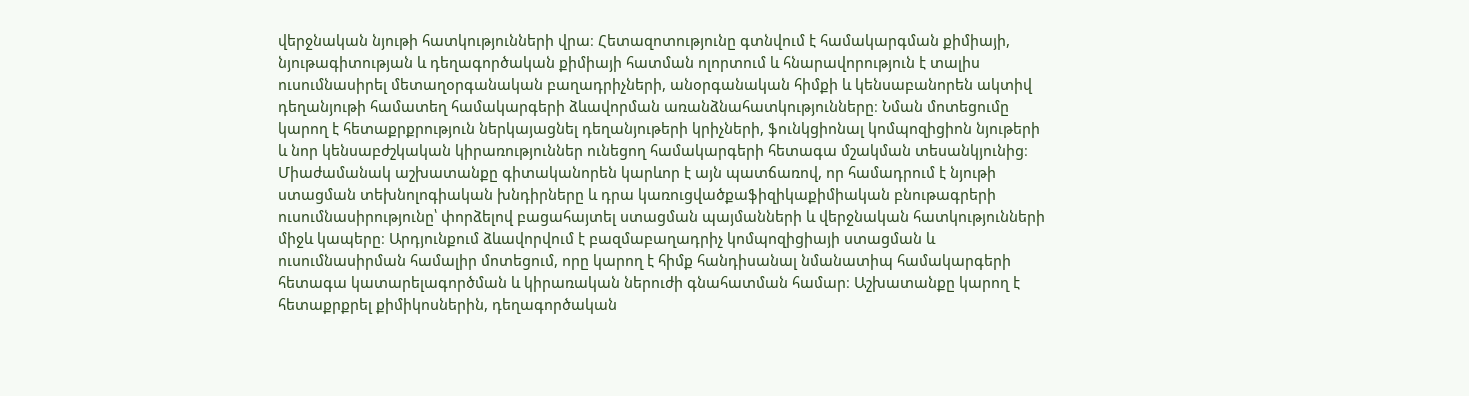վերջնական նյութի հատկությունների վրա։ Հետազոտությունը գտնվում է համակարգման քիմիայի, նյութագիտության և դեղագործական քիմիայի հատման ոլորտում և հնարավորություն է տալիս ուսումնասիրել մետաղօրգանական բաղադրիչների, անօրգանական հիմքի և կենսաբանորեն ակտիվ դեղանյութի համատեղ համակարգերի ձևավորման առանձնահատկությունները։ Նման մոտեցումը կարող է հետաքրքրություն ներկայացնել դեղանյութերի կրիչների, ֆունկցիոնալ կոմպոզիցիոն նյութերի և նոր կենսաբժշկական կիրառություններ ունեցող համակարգերի հետագա մշակման տեսանկյունից։ Միաժամանակ աշխատանքը գիտականորեն կարևոր է այն պատճառով, որ համադրում է նյութի ստացման տեխնոլոգիական խնդիրները և դրա կառուցվածքաֆիզիկաքիմիական բնութագրերի ուսումնասիրությունը՝ փորձելով բացահայտել ստացման պայմանների և վերջնական հատկությունների միջև կապերը։ Արդյունքում ձևավորվում է բազմաբաղադրիչ կոմպոզիցիայի ստացման և ուսումնասիրման համալիր մոտեցում, որը կարող է հիմք հանդիսանալ նմանատիպ համակարգերի հետագա կատարելագործման և կիրառական ներուժի գնահատման համար։ Աշխատանքը կարող է հետաքրքրել քիմիկոսներին, դեղագործական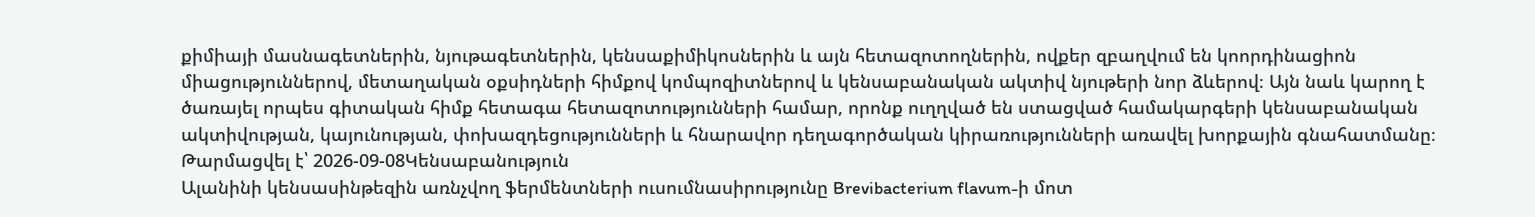քիմիայի մասնագետներին, նյութագետներին, կենսաքիմիկոսներին և այն հետազոտողներին, ովքեր զբաղվում են կոորդինացիոն միացություններով, մետաղական օքսիդների հիմքով կոմպոզիտներով և կենսաբանական ակտիվ նյութերի նոր ձևերով։ Այն նաև կարող է ծառայել որպես գիտական հիմք հետագա հետազոտությունների համար, որոնք ուղղված են ստացված համակարգերի կենսաբանական ակտիվության, կայունության, փոխազդեցությունների և հնարավոր դեղագործական կիրառությունների առավել խորքային գնահատմանը։
Թարմացվել է՝ 2026-09-08Կենսաբանություն
Ալանինի կենսասինթեզին առնչվող ֆերմենտների ուսումնասիրությունը Brevibacterium flavum-ի մոտ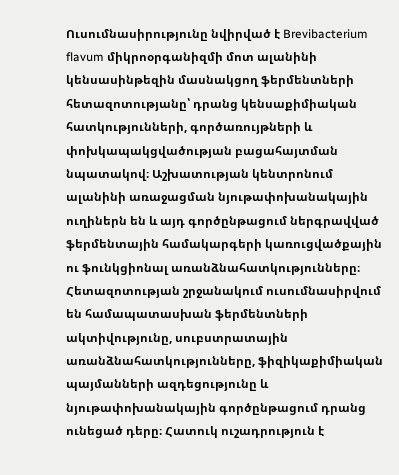Ուսումնասիրությունը նվիրված է Brevibacterium flavum միկրոօրգանիզմի մոտ ալանինի կենսասինթեզին մասնակցող ֆերմենտների հետազոտությանը՝ դրանց կենսաքիմիական հատկությունների, գործառույթների և փոխկապակցվածության բացահայտման նպատակով։ Աշխատության կենտրոնում ալանինի առաջացման նյութափոխանակային ուղիներն են և այդ գործընթացում ներգրավված ֆերմենտային համակարգերի կառուցվածքային ու ֆունկցիոնալ առանձնահատկությունները։ Հետազոտության շրջանակում ուսումնասիրվում են համապատասխան ֆերմենտների ակտիվությունը, սուբստրատային առանձնահատկությունները, ֆիզիկաքիմիական պայմանների ազդեցությունը և նյութափոխանակային գործընթացում դրանց ունեցած դերը։ Հատուկ ուշադրություն է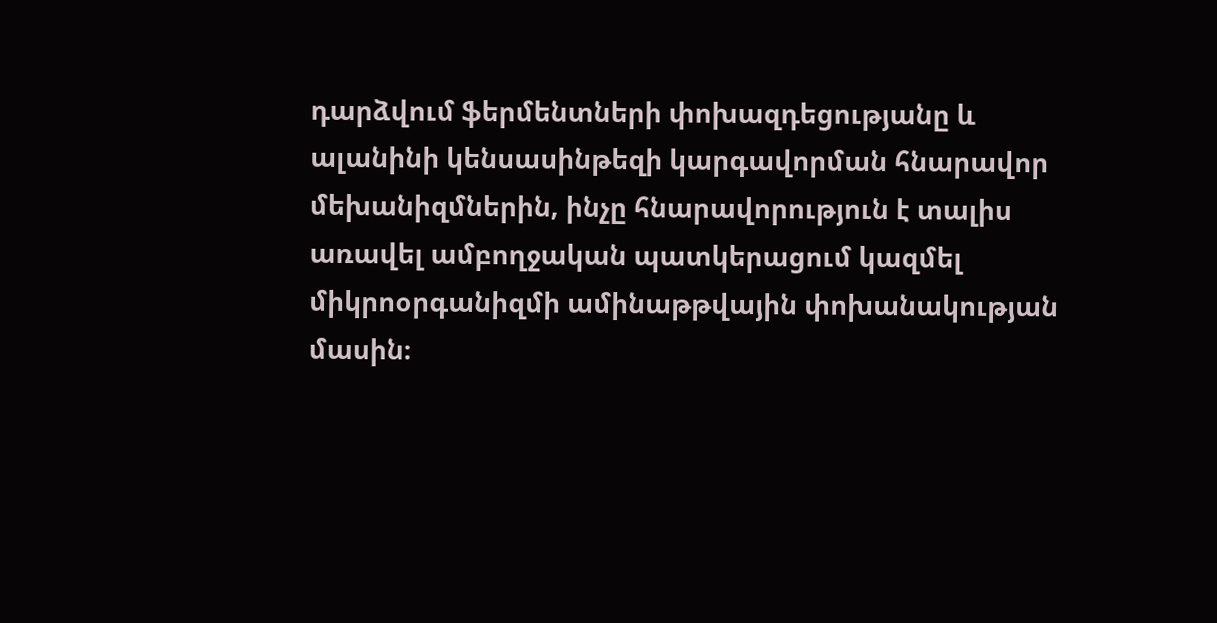դարձվում ֆերմենտների փոխազդեցությանը և ալանինի կենսասինթեզի կարգավորման հնարավոր մեխանիզմներին, ինչը հնարավորություն է տալիս առավել ամբողջական պատկերացում կազմել միկրոօրգանիզմի ամինաթթվային փոխանակության մասին։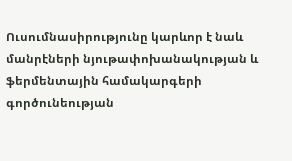Ուսումնասիրությունը կարևոր է նաև մանրէների նյութափոխանակության և ֆերմենտային համակարգերի գործունեության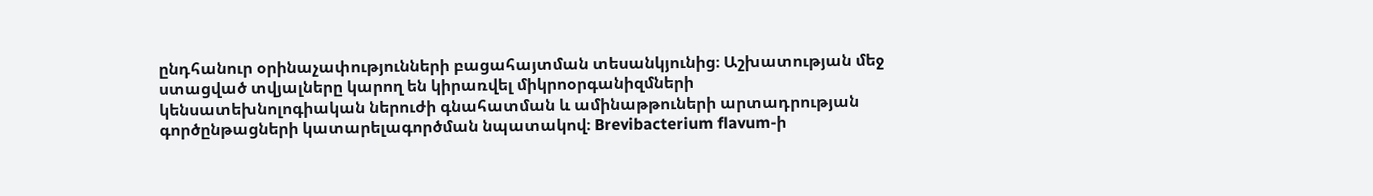ընդհանուր օրինաչափությունների բացահայտման տեսանկյունից։ Աշխատության մեջ ստացված տվյալները կարող են կիրառվել միկրոօրգանիզմների կենսատեխնոլոգիական ներուժի գնահատման և ամինաթթուների արտադրության գործընթացների կատարելագործման նպատակով։ Brevibacterium flavum-ի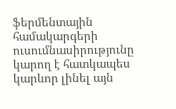ֆերմենտային համակարգերի ուսումնասիրությունը կարող է հատկապես կարևոր լինել այն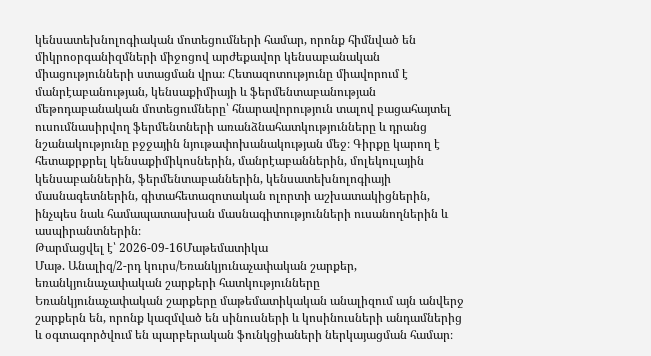կենսատեխնոլոգիական մոտեցումների համար, որոնք հիմնված են միկրոօրգանիզմների միջոցով արժեքավոր կենսաբանական միացությունների ստացման վրա։ Հետազոտությունը միավորում է մանրէաբանության, կենսաքիմիայի և ֆերմենտաբանության մեթոդաբանական մոտեցումները՝ հնարավորություն տալով բացահայտել ուսումնասիրվող ֆերմենտների առանձնահատկությունները և դրանց նշանակությունը բջջային նյութափոխանակության մեջ։ Գիրքը կարող է հետաքրքրել կենսաքիմիկոսներին, մանրէաբաններին, մոլեկուլային կենսաբաններին, ֆերմենտաբաններին, կենսատեխնոլոգիայի մասնագետներին, գիտահետազոտական ոլորտի աշխատակիցներին, ինչպես նաև համապատասխան մասնագիտությունների ուսանողներին և ասպիրանտներին։
Թարմացվել է՝ 2026-09-16Մաթեմատիկա
Մաթ. Անալիզ/2-րդ կուրս/Եռանկյունաչափական շարքեր, եռանկյունաչափական շարքերի հատկությունները
Եռանկյունաչափական շարքերը մաթեմատիկական անալիզում այն անվերջ շարքերն են, որոնք կազմված են սինուսների և կոսինուսների անդամներից և օգտագործվում են պարբերական ֆունկցիաների ներկայացման համար։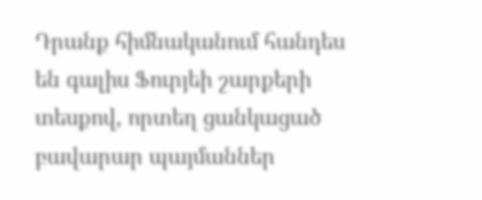Դրանք հիմնականում հանդես են գալիս Ֆուրյեի շարքերի տեսքով, որտեղ ցանկացած բավարար պայմաններ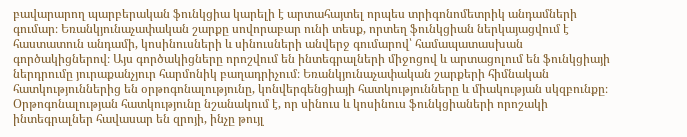բավարարող պարբերական ֆունկցիա կարելի է արտահայտել որպես տրիգոնոմետրիկ անդամների գումար։ Եռանկյունաչափական շարքը սովորաբար ունի տեսք, որտեղ ֆունկցիան ներկայացվում է հաստատուն անդամի, կոսինուսների և սինուսների անվերջ գումարով՝ համապատասխան գործակիցներով։ Այս գործակիցները որոշվում են ինտեգրալների միջոցով և արտացոլում են ֆունկցիայի ներդրումը յուրաքանչյուր հարմոնիկ բաղադրիչում։ Եռանկյունաչափական շարքերի հիմնական հատկություններից են օրթոգոնալությունը, կոնվերգենցիայի հատկությունները և միակության սկզբունքը։ Օրթոգոնալության հատկությունը նշանակում է, որ սինուս և կոսինուս ֆունկցիաների որոշակի ինտեգրալներ հավասար են զրոյի, ինչը թույլ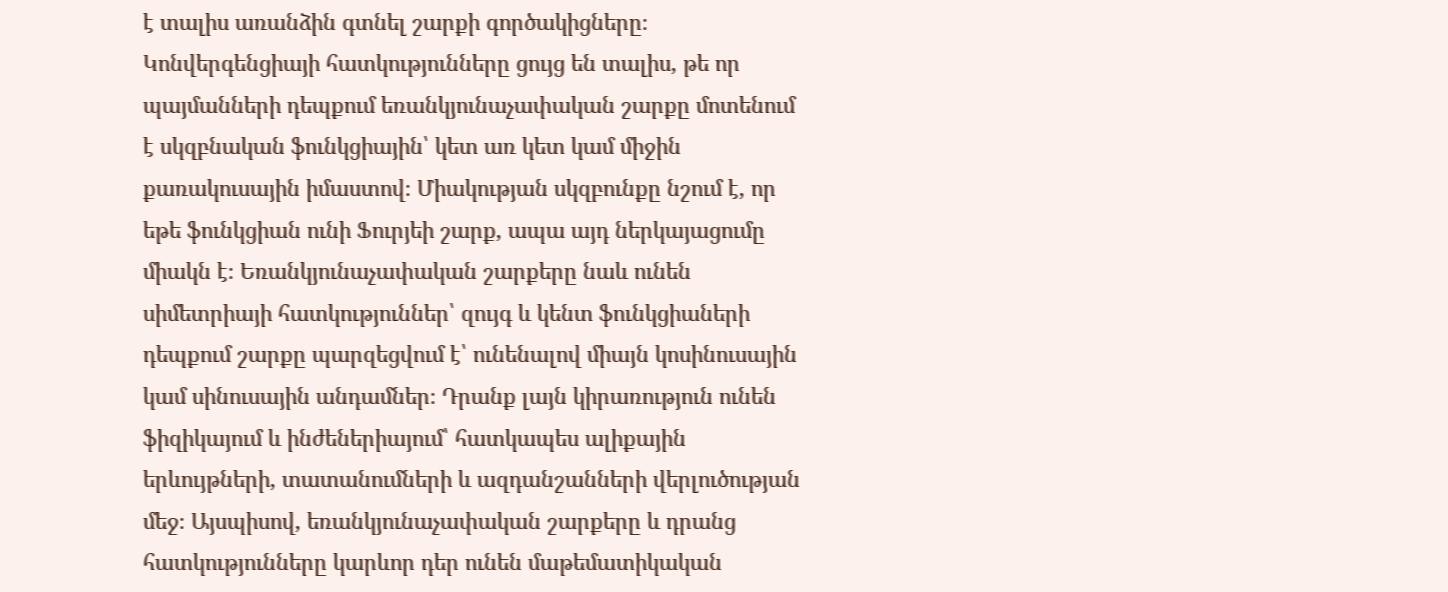է տալիս առանձին գտնել շարքի գործակիցները։ Կոնվերգենցիայի հատկությունները ցույց են տալիս, թե որ պայմանների դեպքում եռանկյունաչափական շարքը մոտենում է սկզբնական ֆունկցիային՝ կետ առ կետ կամ միջին քառակուսային իմաստով։ Միակության սկզբունքը նշում է, որ եթե ֆունկցիան ունի Ֆուրյեի շարք, ապա այդ ներկայացումը միակն է։ Եռանկյունաչափական շարքերը նաև ունեն սիմետրիայի հատկություններ՝ զույգ և կենտ ֆունկցիաների դեպքում շարքը պարզեցվում է՝ ունենալով միայն կոսինուսային կամ սինուսային անդամներ։ Դրանք լայն կիրառություն ունեն ֆիզիկայում և ինժեներիայում՝ հատկապես ալիքային երևույթների, տատանումների և ազդանշանների վերլուծության մեջ։ Այսպիսով, եռանկյունաչափական շարքերը և դրանց հատկությունները կարևոր դեր ունեն մաթեմատիկական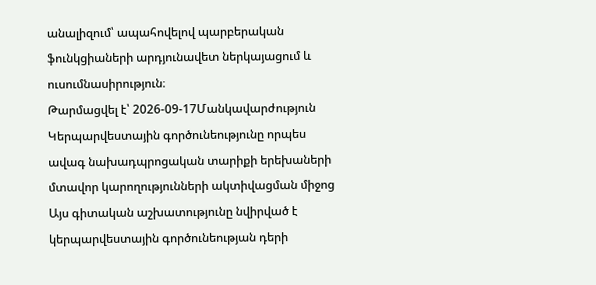անալիզում՝ ապահովելով պարբերական ֆունկցիաների արդյունավետ ներկայացում և ուսումնասիրություն։
Թարմացվել է՝ 2026-09-17Մանկավարժություն
Կերպարվեստային գործունեությունը որպես ավագ նախադպրոցական տարիքի երեխաների մտավոր կարողությունների ակտիվացման միջոց
Այս գիտական աշխատությունը նվիրված է կերպարվեստային գործունեության դերի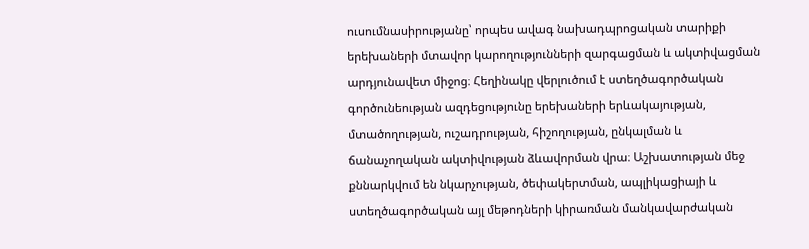ուսումնասիրությանը՝ որպես ավագ նախադպրոցական տարիքի երեխաների մտավոր կարողությունների զարգացման և ակտիվացման արդյունավետ միջոց։ Հեղինակը վերլուծում է ստեղծագործական գործունեության ազդեցությունը երեխաների երևակայության, մտածողության, ուշադրության, հիշողության, ընկալման և ճանաչողական ակտիվության ձևավորման վրա։ Աշխատության մեջ քննարկվում են նկարչության, ծեփակերտման, ապլիկացիայի և ստեղծագործական այլ մեթոդների կիրառման մանկավարժական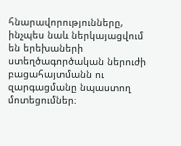հնարավորությունները, ինչպես նաև ներկայացվում են երեխաների ստեղծագործական ներուժի բացահայտմանն ու զարգացմանը նպաստող մոտեցումներ։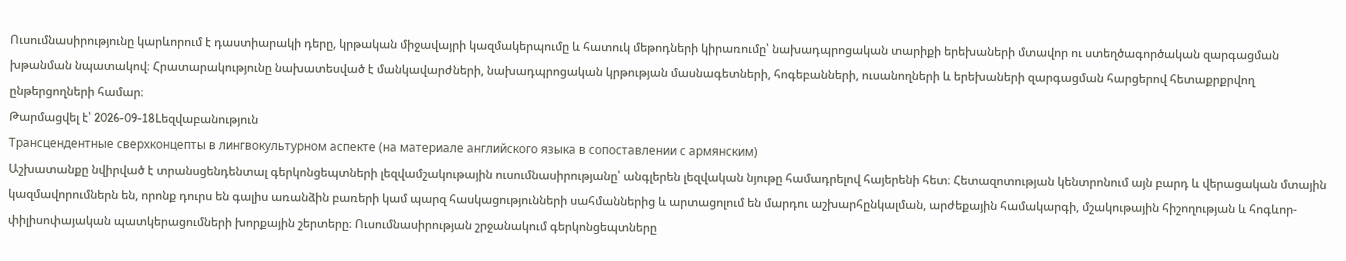Ուսումնասիրությունը կարևորում է դաստիարակի դերը, կրթական միջավայրի կազմակերպումը և հատուկ մեթոդների կիրառումը՝ նախադպրոցական տարիքի երեխաների մտավոր ու ստեղծագործական զարգացման խթանման նպատակով։ Հրատարակությունը նախատեսված է մանկավարժների, նախադպրոցական կրթության մասնագետների, հոգեբանների, ուսանողների և երեխաների զարգացման հարցերով հետաքրքրվող ընթերցողների համար։
Թարմացվել է՝ 2026-09-18Lեզվաբանություն
Трансцендентные сверхконцепты в лингвокультурном аспекте (на материале английского языка в сопоставлении с армянским)
Աշխատանքը նվիրված է տրանսցենդենտալ գերկոնցեպտների լեզվամշակութային ուսումնասիրությանը՝ անգլերեն լեզվական նյութը համադրելով հայերենի հետ։ Հետազոտության կենտրոնում այն բարդ և վերացական մտային կազմավորումներն են, որոնք դուրս են գալիս առանձին բառերի կամ պարզ հասկացությունների սահմաններից և արտացոլում են մարդու աշխարհընկալման, արժեքային համակարգի, մշակութային հիշողության և հոգևոր-փիլիսոփայական պատկերացումների խորքային շերտերը։ Ուսումնասիրության շրջանակում գերկոնցեպտները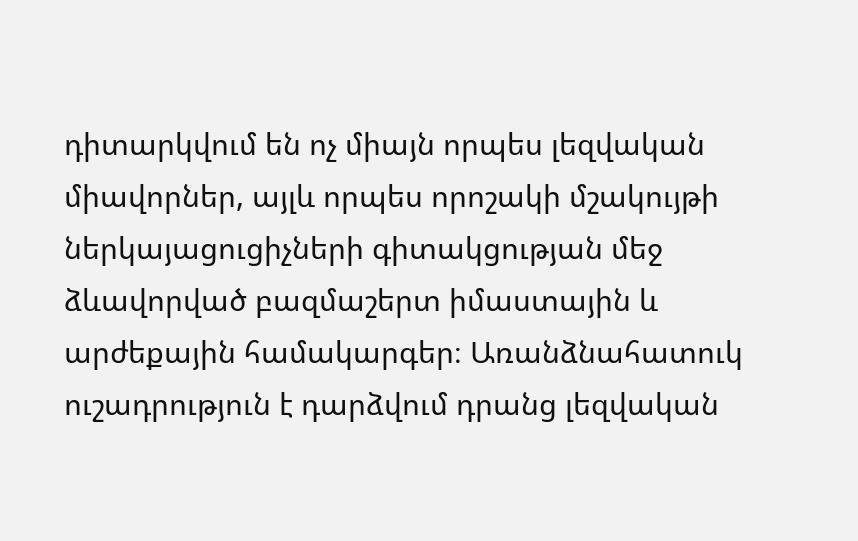դիտարկվում են ոչ միայն որպես լեզվական միավորներ, այլև որպես որոշակի մշակույթի ներկայացուցիչների գիտակցության մեջ ձևավորված բազմաշերտ իմաստային և արժեքային համակարգեր։ Առանձնահատուկ ուշադրություն է դարձվում դրանց լեզվական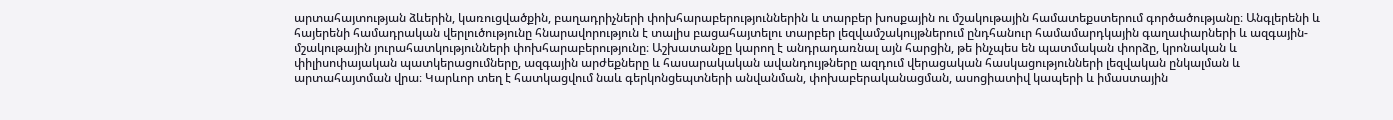արտահայտության ձևերին, կառուցվածքին, բաղադրիչների փոխհարաբերություններին և տարբեր խոսքային ու մշակութային համատեքստերում գործածությանը։ Անգլերենի և հայերենի համադրական վերլուծությունը հնարավորություն է տալիս բացահայտելու տարբեր լեզվամշակույթներում ընդհանուր համամարդկային գաղափարների և ազգային-մշակութային յուրահատկությունների փոխհարաբերությունը։ Աշխատանքը կարող է անդրադառնալ այն հարցին, թե ինչպես են պատմական փորձը, կրոնական և փիլիսոփայական պատկերացումները, ազգային արժեքները և հասարակական ավանդույթները ազդում վերացական հասկացությունների լեզվական ընկալման և արտահայտման վրա։ Կարևոր տեղ է հատկացվում նաև գերկոնցեպտների անվանման, փոխաբերականացման, ասոցիատիվ կապերի և իմաստային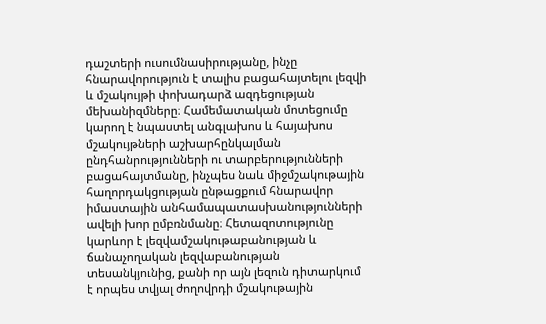դաշտերի ուսումնասիրությանը, ինչը հնարավորություն է տալիս բացահայտելու լեզվի և մշակույթի փոխադարձ ազդեցության մեխանիզմները։ Համեմատական մոտեցումը կարող է նպաստել անգլախոս և հայախոս մշակույթների աշխարհընկալման ընդհանրությունների ու տարբերությունների բացահայտմանը, ինչպես նաև միջմշակութային հաղորդակցության ընթացքում հնարավոր իմաստային անհամապատասխանությունների ավելի խոր ըմբռնմանը։ Հետազոտությունը կարևոր է լեզվամշակութաբանության և ճանաչողական լեզվաբանության տեսանկյունից, քանի որ այն լեզուն դիտարկում է որպես տվյալ ժողովրդի մշակութային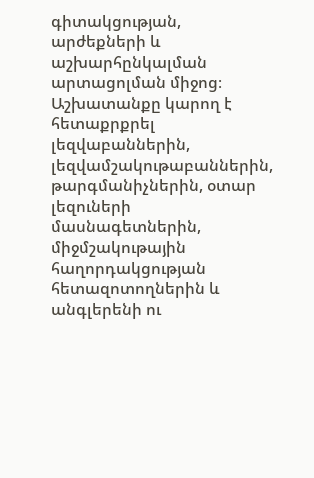գիտակցության, արժեքների և աշխարհընկալման արտացոլման միջոց։ Աշխատանքը կարող է հետաքրքրել լեզվաբաններին, լեզվամշակութաբաններին, թարգմանիչներին, օտար լեզուների մասնագետներին, միջմշակութային հաղորդակցության հետազոտողներին և անգլերենի ու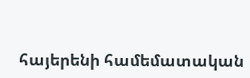հայերենի համեմատական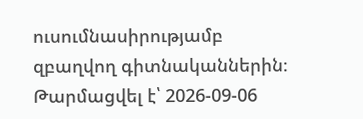ուսումնասիրությամբ զբաղվող գիտնականներին։
Թարմացվել է՝ 2026-09-06